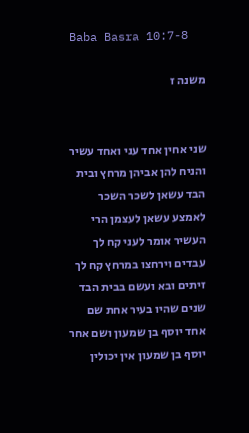Baba Basra 10:7-8

משנה ז


שני אחין אחד עני ואחד עשיר והניח להן אביהן מרחץ ובית הבד עשאן לשכר השכר לאמצע עשאן לעצמן הרי העשיר אומר לעני קח לך עבדים וירחצו במרחץ קח לך זיתים ובא ועשם בבית הבד שנים שהיו בעיר אחת שם אחד יוסף בן שמעון ושם אחר יוסף בן שמעון אין יכולין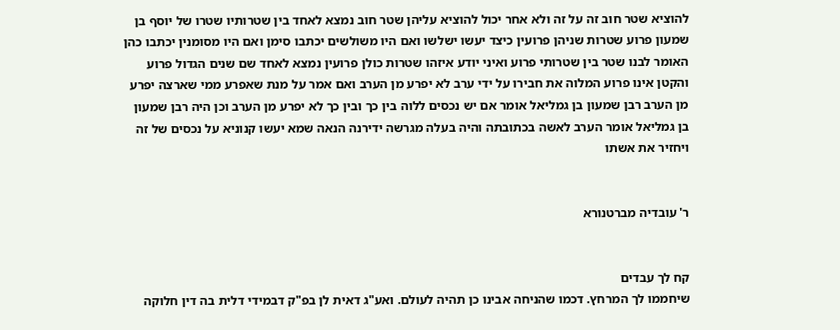להוציא שטר חוב זה על זה ולא אחר יכול להוציא עליהן שטר חוב נמצא לאחד בין שטרותיו שטרו של יוסף בן שמעון פרוע שטרות שניהן פרועין כיצד יעשו ישלשו ואם היו משולשים יכתבו סימן ואם היו מסומנין יכתבו כהן האומר לבנו שטר בין שטרותי פרוע ואיני יודע איזהו שטרות כולן פרועין נמצא לאחד שם שנים הגדול פרוע והקטן אינו פרוע המלוה את חבירו על ידי ערב לא יפרע מן הערב ואם אמר על מנת שאפרע ממי שארצה יפרע מן הערב רבן שמעון בן גמליאל אומר אם יש נכסים ללוה בין כך ובין כך לא יפרע מן הערב וכן היה רבן שמעון בן גמליאל אומר הערב לאשה בכתובתה והיה בעלה מגרשה ידירנה הנאה שמא יעשו קנוניא על נכסים של זה ויחזיר את אשתו


ר' עובדיה מברטנורא


קח לך עבדים
שיחממו לך המרחץ. דכמו שהניחה אבינו כן תהיה לעולם. ואע"ג דאית לן בפ"ק דבמידי דלית בה דין חלוקה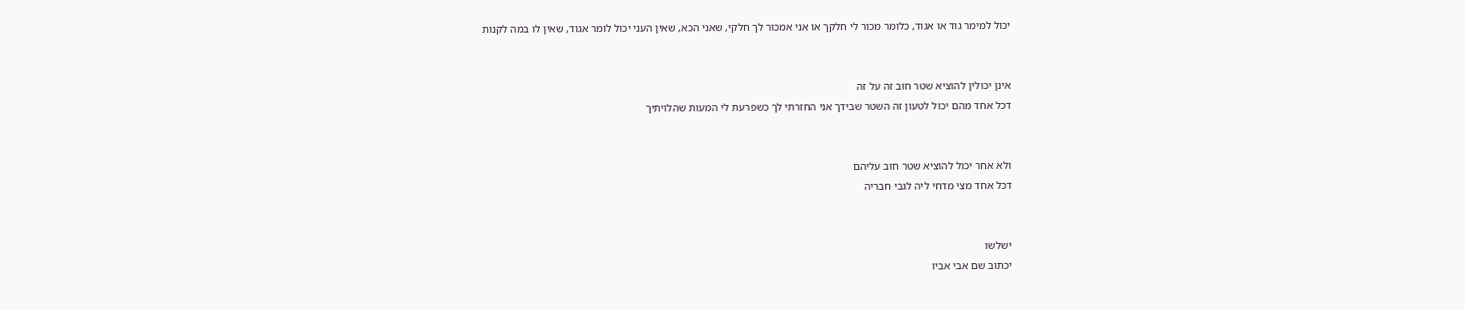יכול למימר גוד או אגוד, כלומר מכור לי חלקך או אני אמכור לך חלקי, שאני הכא, שאין העני יכול לומר אגוד, שאין לו במה לקנות


אינן יכולין להוציא שטר חוב זה על זה
דכל אחד מהם יכול לטעון זה השטר שבידך אני החזרתי לך כשפרעת לי המעות שהלויתיך


ולא אחר יכול להוציא שטר חוב עליהם
דכל אחד מצי מדחי ליה לגבי חבריה


ישלשו
יכתוב שם אבי אביו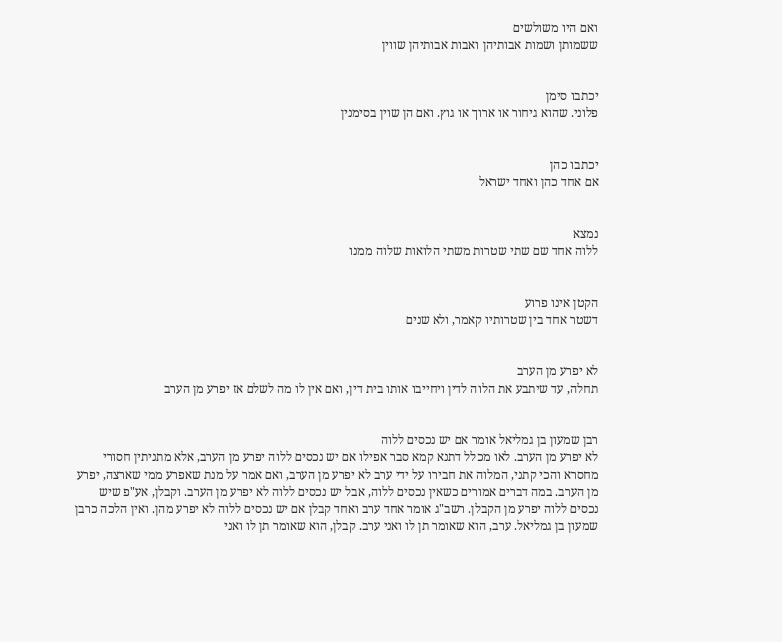ואם היו משולשים
ששמותן ושמות אבותיהן ואבות אבותיהן שווין


יכתבו סימן
פלוני. שהוא גיחור או ארוך או גוץ. ואם הן שוין בסימנין


יכתבו כהן
אם אחד כהן ואחד ישראל


נמצא
ללוה אחד שם שתי שטרות משתי הלואות שלוה ממנו


הקטן אינו פרוע
דשטר אחד בין שטרותיו קאמר, ולא שנים


לא יפרע מן הערב
תחלה, עד שיתבע את הלוה לדין ויחייבו אותו בית דין, ואם אין לו מה לשלם אז יפרע מן הערב


רבן שמעון בן גמליאל אומר אם יש נכסים ללוה
לא יפרע מן הערב. לאו מכלל דתנא קמא סבר אפילו אם יש נכסים ללוה יפרע מן הערב, אלא מתניתין חסורי מחסרא והכי קתני, המלוה את חבירו על ידי ערב לא יפרע מן הערב, ואם אמר על מנת שאפרע ממי שארצה, יפרע מן הערב. במה דברים אמורים כשאין נכסים ללוה, אבל יש נכסים ללוה לא יפרע מן הערב. וקבלן, אע"פ שיש נכסים ללוה יפרע מן הקבלן. רשב"ג אומר אחד ערב ואחד קבלן אם יש נכסים ללוה לא יפרע מהן. ואין הלכה כרבן שמעון בן גמליאל. ערב, הוא שאומר תן לו ואני ערב. קבלן, הוא שאומר תן לו ואני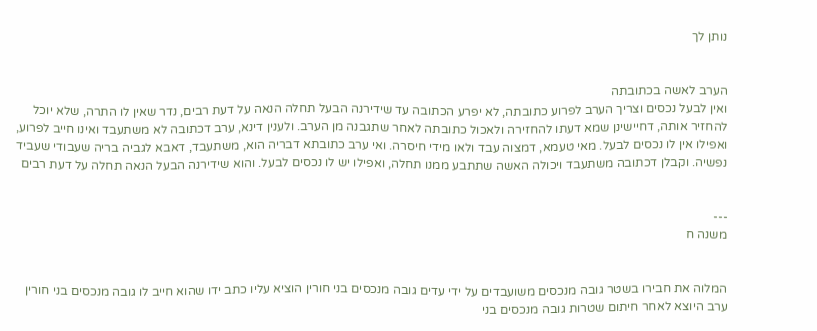נותן לך


הערב לאשה בכתובתה
ואין לבעל נכסים וצריך הערב לפרוע כתובתה, לא יפרע הכתובה עד שידירנה הבעל תחלה הנאה על דעת רבים, נדר שאין לו התרה, שלא יוכל להחזיר אותה, דחיישינן שמא דעתו להחזירה ולאכול כתובתה לאחר שתגבנה מן הערב. ולענין דינא, ערב דכתובה לא משתעבד ואינו חייב לפרוע, ואפילו אין לו נכסים לבעל. מאי טעמא, דמצוה עבד ולאו מידי חיסרה. ואי ערב כתובתא דבריה הוא, משתעבד, דאבא לגביה בריה שעבודי שעביד נפשיה. וקבלן דכתובה משתעבד ויכולה האשה שתתבע ממנו תחלה, ואפילו יש לו נכסים לבעל. והוא שידירנה הבעל הנאה תחלה על דעת רבים


---
משנה ח


המלוה את חבירו בשטר גובה מנכסים משועבדים על ידי עדים גובה מנכסים בני חורין הוציא עליו כתב ידו שהוא חייב לו גובה מנכסים בני חורין ערב היוצא לאחר חיתום שטרות גובה מנכסים בני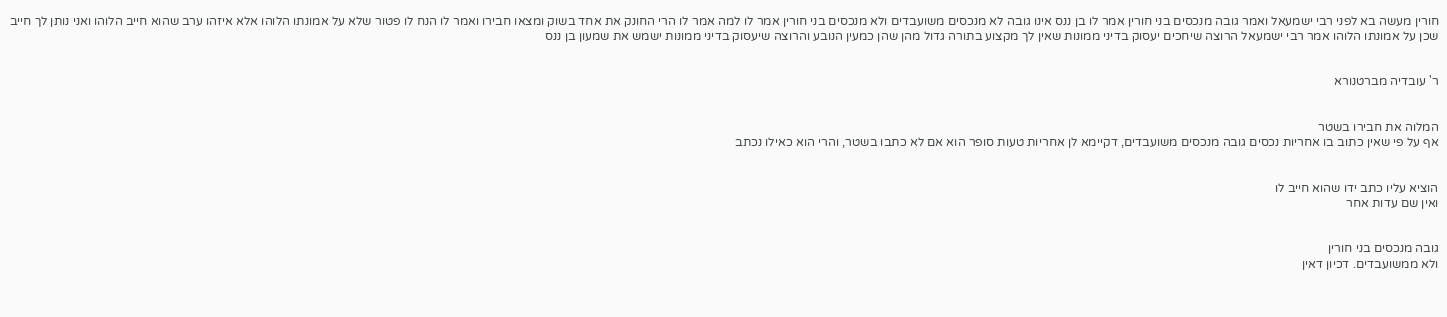חורין מעשה בא לפני רבי ישמעאל ואמר גובה מנכסים בני חורין אמר לו בן ננס אינו גובה לא מנכסים משועבדים ולא מנכסים בני חורין אמר לו למה אמר לו הרי החונק את אחד בשוק ומצאו חבירו ואמר לו הנח לו פטור שלא על אמונתו הלוהו אלא איזהו ערב שהוא חייב הלוהו ואני נותן לך חייב שכן על אמונתו הלוהו אמר רבי ישמעאל הרוצה שיחכים יעסוק בדיני ממונות שאין לך מקצוע בתורה גדול מהן שהן כמעין הנובע והרוצה שיעסוק בדיני ממונות ישמש את שמעון בן ננס


ר' עובדיה מברטנורא


המלוה את חבירו בשטר
אף על פי שאין כתוב בו אחריות נכסים גובה מנכסים משועבדים, דקיימא לן אחריות טעות סופר הוא אם לא כתבו בשטר, והרי הוא כאילו נכתב


הוציא עליו כתב ידו שהוא חייב לו
ואין שם עדות אחר


גובה מנכסים בני חורין
ולא ממשועבדים. דכיון דאין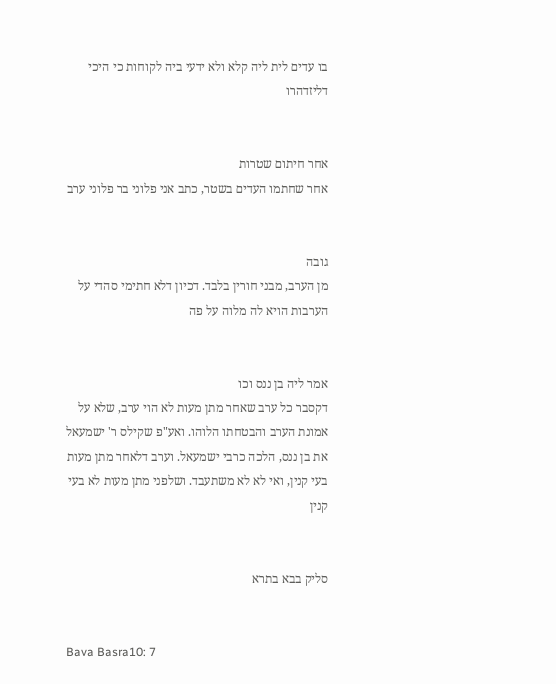בו עדים לית ליה קלא ולא ידעי ביה לקוחות כי היכי דליזדהרו


אחר חיתום שטרות
אחר שחתמו העדים בשטר, כתב אני פלוני בר פלוני ערב


גובה
מן הערב, מבני חורין בלבד. דכיון דלא חתימי סהדי על הערבות הויא לה מלוה על פה


אמר ליה בן ננס וכו
דקסבר כל ערב שאחר מתן מעות לא הוי ערב, שלא על אמונת הערב והבטחתו הלוהו. ואע"פ שקילס ר' ישמעאל את בן ננס, הלכה כרבי ישמעאל. וערב דלאחר מתן מעות בעי קנין, ואי לא לא משתעבד. ושלפני מתן מעות לא בעי קנין


סליק בבא בתרא


Bava Basra10: 7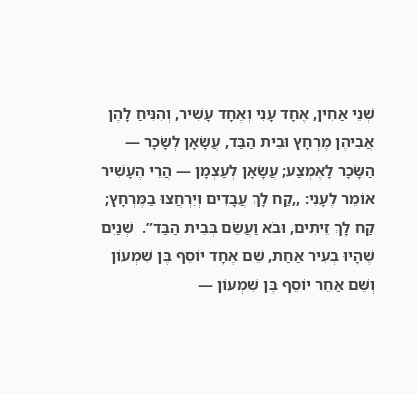שְׁנֵי אַחִין, אֶחָד עָנִי וְאֶחָד עָשִׁיר, וְהִנִּיחַ לָהֶן אֲבִיהֶן מֶרְחָץ וּבֵית הַבַּד, עֲשָׂאָן לְשָׂכָר — הַשָּׂכָר לָאֶמְצַע; עֲשָׂאָן לְעַצְמָן — הֲרֵי הֶעָשִׁיר אוֹמֵר לֶעָנִי: ,,קַח לָךְ עֲבָדִים וְיִרְחֲצוּ בַמֶּרְחָץ; קַח לָךְ זֵיתִים, וּבֹא וַעֲשֵׂם בְּבֵית הַבַּד”.  שְׁנַיִם שֶׁהָיוּ בְעִיר אַחַת, שֵׁם אֶחָד יוֹסֵף בֶּן שִׁמְעוֹן וְשֵׁם אַחֵר יוֹסֵף בֶּן שִׁמְעוֹן —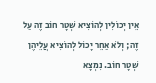אֵין יְכוֹלִין לְהוֹצִיא שְׁטָר חוֹב זֶה עַל זֶה; וְלֹא אַחֵר יָכוֹל לְהוֹצִיא עֲלֵיהֶן שְׁטָר חוֹב. נִמְצָא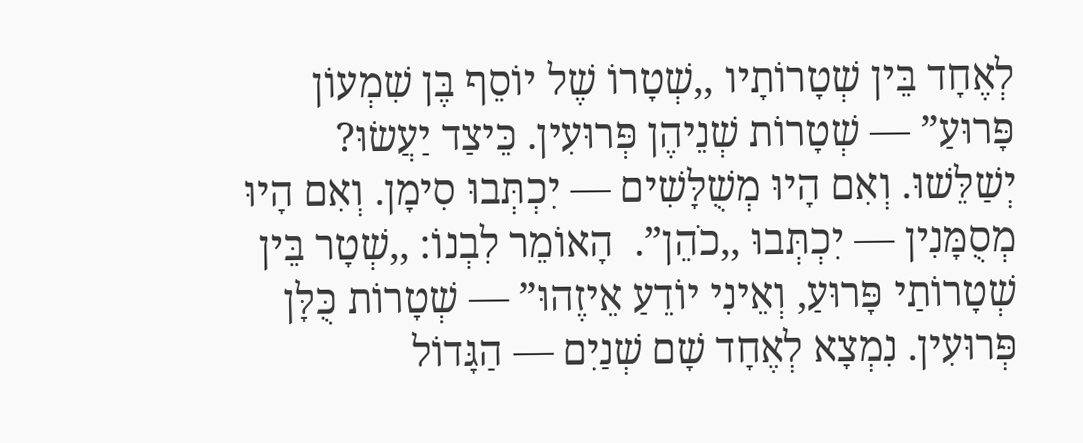לְאֶחָד בֵּין שְׁטָרוֹתָיו ,,שְׁטָרוֹ שֶׁל יוֹסֵף בֶּן שִׁמְעוֹן פָּרוּעַ” — שְׁטָרוֹת שְׁנֵיהֶן פְּרוּעִין. כֵּיצַד יַעֲשׂוּ? יְשַׁלֵּשׁוּ. וְאִם הָיוּ מְשֻׁלָּשִׁים — יִכְתְּבוּ סִימָן. וְאִם הָיוּ מְסֻמָּנִין — יִכְתְּבוּ ,,כֹהֵן”.  הָאוֹמֵר לִבְנוֹ: ,,שְׁטָר בֵּין שְׁטָרוֹתַי פָּרוּעַ, וְאֵינִי יוֹדֵעַ אֵיזֶהוּ” — שְׁטָרוֹת כֻּלָּן פְּרוּעִין. נִמְצָא לְאֶחָד שָׁם שְׁנַיִם — הַגָּדוֹל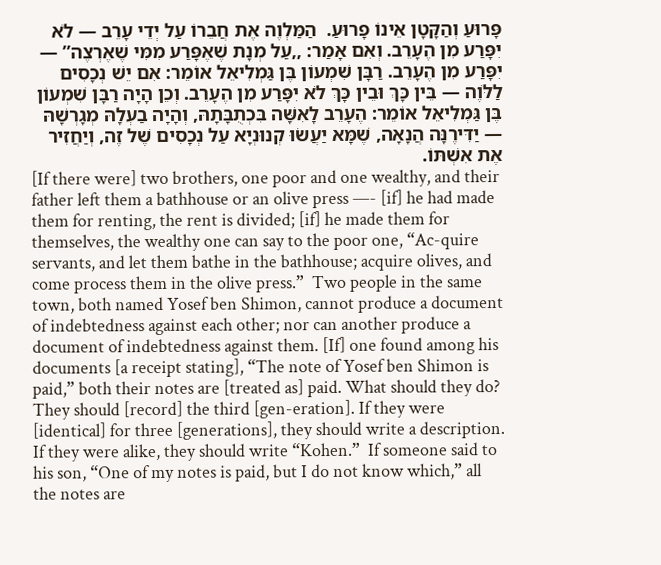פָּרוּעַ וְהַקָּטָן אֵינוֹ פָרוּעַ.  הַמַּלְוֶה אֶת חֲבֵרוֹ עַל יְדֵי עָרֵב — לֹא יִפָּרַע מִן הֶעָרֵב. וְאִם אָמַר: ,,עַל מְנָת שֶׁאֶפָּרַע מִמִּי שֶׁאֶרְצֶה” — יִפָּרַע מִן הֶעָרֵב. רַבָּן שִׁמְעוֹן בֶּן גַּמְלִיאֵל אוֹמֵר: אִם יֵשׁ נְכָסִים לַלֹּוֶה — בֵּין כָּךְ וּבֵין כָּךְ לֹא יִפָּרַע מִן הֶעָרֵב. וְכֵן הָיָה רַבָּן שִׁמְעוֹן בֶּן גַּמְלִיאֵל אוֹמֵר: הֶעָרֵב לָאִשָּׁה בִּכְתֻבָּתָהּ, וְהָיָה בַעְלָהּ מְגָרְשָׁהּ — יַדִּירֶנָּה הֲנָאָה, שֶׁמָּא יַעֲשׂוּ קְנוּנְיָא עַל נְכָסִים שֶׁל זֶה, וְיַחֲזִיר אֶת אִשְׁתּוֹ.
[If there were] two brothers, one poor and one wealthy, and their father left them a bathhouse or an olive press —- [if] he had made them for renting, the rent is divided; [if] he made them for themselves, the wealthy one can say to the poor one, “Ac-quire servants, and let them bathe in the bathhouse; acquire olives, and come process them in the olive press.”  Two people in the same town, both named Yosef ben Shimon, cannot produce a document of indebtedness against each other; nor can another produce a document of indebtedness against them. [If] one found among his documents [a receipt stating], “The note of Yosef ben Shimon is paid,” both their notes are [treated as] paid. What should they do? They should [record] the third [gen-eration]. If they were [identical] for three [generations], they should write a description. If they were alike, they should write “Kohen.”  If someone said to his son, “One of my notes is paid, but I do not know which,” all the notes are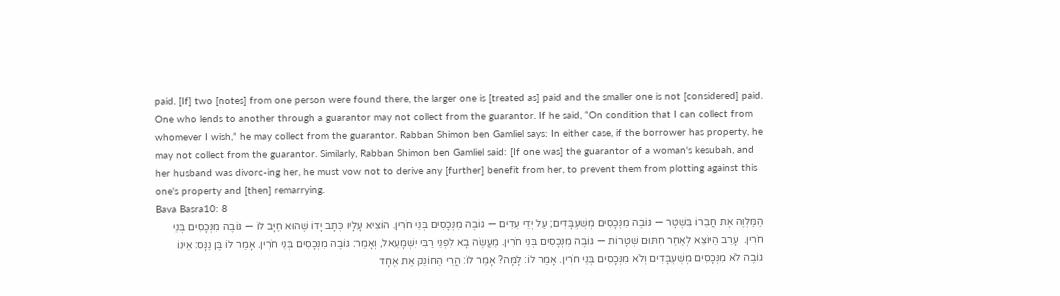paid. [If] two [notes] from one person were found there, the larger one is [treated as] paid and the smaller one is not [considered] paid.  One who lends to another through a guarantor may not collect from the guarantor. If he said, “On condition that I can collect from whomever I wish,” he may collect from the guarantor. Rabban Shimon ben Gamliel says: In either case, if the borrower has property, he may not collect from the guarantor. Similarly, Rabban Shimon ben Gamliel said: [If one was] the guarantor of a woman's kesubah, and her husband was divorc-ing her, he must vow not to derive any [further] benefit from her, to prevent them from plotting against this one's property and [then] remarrying.
Bava Basra10: 8
הַמַּלְוֶה אֶת חֲבֵרוֹ בִּשְׁטָר — גּוֹבֶה מִנְּכָסִים מְשֻׁעְבָּדִים; עַל יְדֵי עֵדִים — גּוֹבֶה מִנְּכָסִים בְּנֵי חֹרִין. הוֹצִיא עָלָיו כְּתָב יָדוֹ שֶׁהוּא חַיָּב לוֹ — גּוֹבֶה מִנְּכָסִים בְּנֵי חֹרִין.  עָרֵב הַיּוֹצֵא לְאַחַר חִתּוּם שְׁטָרוֹת — גּוֹבֶה מִנְּכָסִים בְּנֵי חֹרִין. מַעֲשֶׂה בָא לִפְנֵי רַבִּי יִשְׁמָעֵאל, וְאָמַר: גּוֹבֶה מִנְּכָסִים בְּנֵי חֹרִין. אָמַר לוֹ בֶּן נַנָּס: אֵינוֹ גוֹבֶה לֹא מִנְּכָסִים מְשֻׁעְבָּדִים וְלֹא מִנְּכָסִים בְּנֵי חֹרִין. אָמַר לוֹ: לָמָּה? אָמַר לוֹ: הֲרֵי הַחוֹנֵק אֶת אֶחָד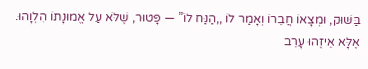בַּשּׁוּק, וּמְצָאוֹ חֲבֵרוֹ וְאָמַר לוֹ ,,הַנַּח לוֹ” — פָּטוּר, שֶׁלֹּא עַל אֱמוּנָתוֹ הִלְוָהוּ. אֶלָּא אֵיזֶהוּ עָרֵב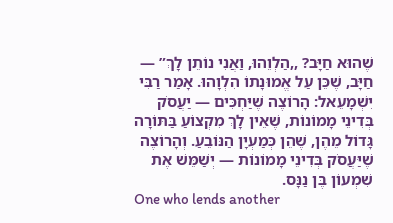שֶׁהוּא חַיָּב? ,,הַלְוֵהוּ, וַאֲנִי נוֹתֵן לָךְ” — חַיָּב, שֶׁכֵּן עַל אֱמוּנָתוֹ הִלְוָהוּ. אָמַר רַבִּי יִשְׁמָעֵאל: הָרוֹצֶה שֶׁיַּחְכִּים — יַעֲסֹק בְּדִינֵי מָמוֹנוֹת, שֶׁאֵין לָךְ מִקְצוֹעַ בַּתּוֹרָה גָּדוֹל מֵהֶן, שֶׁהֵן כְּמַעְיָן הַנּוֹבֵעַ. וְהָרוֹצֶה שֶׁיַּעֲסֹק בְּדִינֵי מָמוֹנוֹת — יְשַׁמֵּשׁ אֶת שִׁמְעוֹן בֶּן נַנָּס.
One who lends another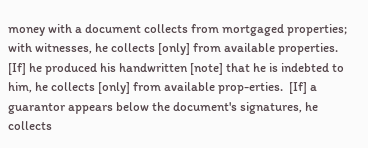money with a document collects from mortgaged properties; with witnesses, he collects [only] from available properties. [If] he produced his handwritten [note] that he is indebted to him, he collects [only] from available prop-erties.  [If] a guarantor appears below the document's signatures, he collects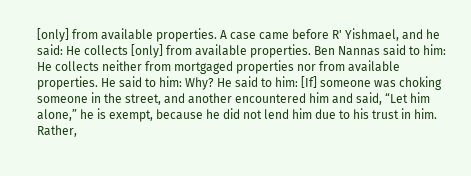[only] from available properties. A case came before R' Yishmael, and he said: He collects [only] from available properties. Ben Nannas said to him: He collects neither from mortgaged properties nor from available properties. He said to him: Why? He said to him: [If] someone was choking someone in the street, and another encountered him and said, “Let him alone,” he is exempt, because he did not lend him due to his trust in him. Rather,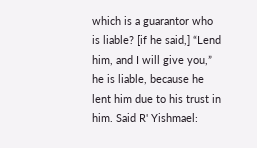which is a guarantor who is liable? [if he said,] “Lend him, and I will give you,” he is liable, because he lent him due to his trust in him. Said R' Yishmael: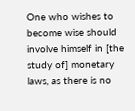One who wishes to become wise should involve himself in [the study of] monetary laws, as there is no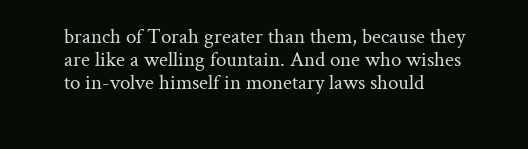branch of Torah greater than them, because they are like a welling fountain. And one who wishes to in-volve himself in monetary laws should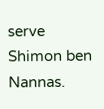serve Shimon ben Nannas.